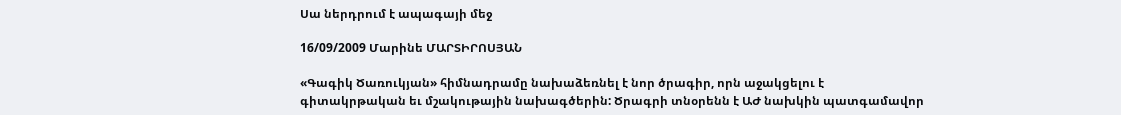Սա ներդրում է ապագայի մեջ

16/09/2009 Մարինե ՄԱՐՏԻՐՈՍՅԱՆ

«Գագիկ Ծառուկյան» հիմնադրամը նախաձեռնել է նոր ծրագիր, որն աջակցելու է գիտակրթական եւ մշակութային նախագծերին: Ծրագրի տնօրենն է ԱԺ նախկին պատգամավոր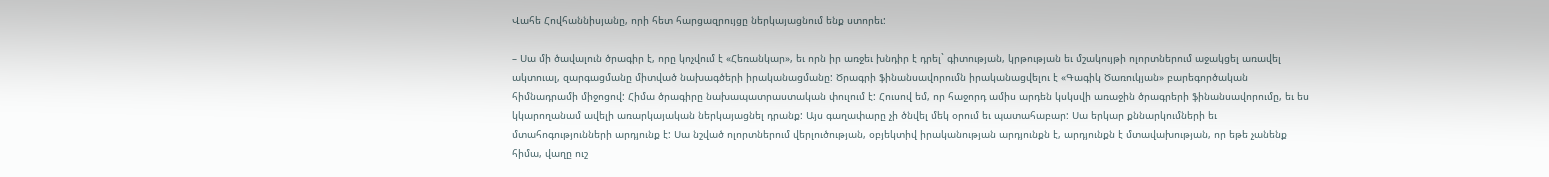Վահե Հովհաննիսյանը, որի հետ հարցազրույցը ներկայացնում ենք ստորեւ:

– Սա մի ծավալուն ծրագիր է, որը կոչվում է «Հեռանկար», եւ որն իր առջեւ խնդիր է դրել` գիտության, կրթության եւ մշակույթի ոլորտներում աջակցել առավել ակտուալ, զարգացմանը միտված նախագծերի իրականացմանը: Ծրագրի ֆինանսավորումն իրականացվելու է «Գագիկ Ծառուկյան» բարեգործական հիմնադրամի միջոցով: Հիմա ծրագիրը նախապատրաստական փուլում է: Հուսով եմ, որ հաջորդ ամիս արդեն կսկսվի առաջին ծրագրերի ֆինանսավորումը, եւ ես կկարողանամ ավելի առարկայական ներկայացնել դրանք: Այս գաղափարը չի ծնվել մեկ օրում եւ պատահաբար: Սա երկար քննարկումների եւ մտահոգությունների արդյունք է: Սա նշված ոլորտներում վերլուծության, օբյեկտիվ իրականության արդյունքն է, արդյունքն է մտավախության, որ եթե չանենք հիմա, վաղը ուշ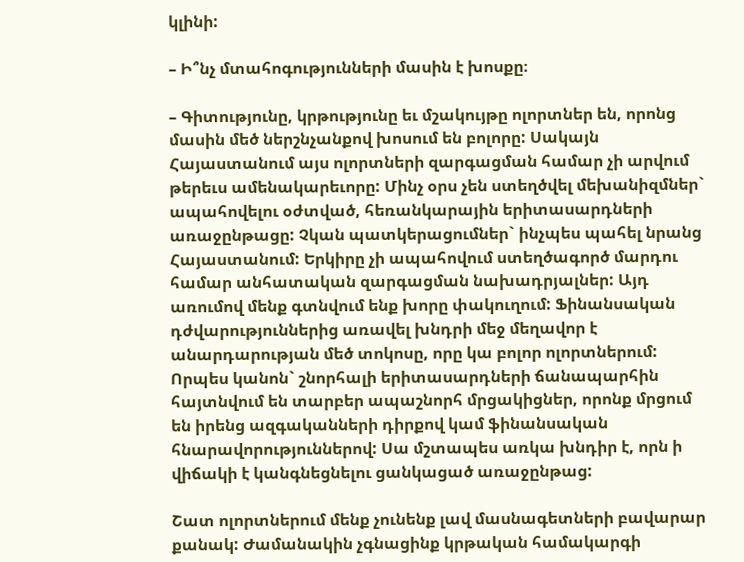կլինի:

– Ի՞նչ մտահոգությունների մասին է խոսքը։

– Գիտությունը, կրթությունը եւ մշակույթը ոլորտներ են, որոնց մասին մեծ ներշնչանքով խոսում են բոլորը: Սակայն Հայաստանում այս ոլորտների զարգացման համար չի արվում թերեւս ամենակարեւորը: Մինչ օրս չեն ստեղծվել մեխանիզմներ` ապահովելու օժտված, հեռանկարային երիտասարդների առաջընթացը: Չկան պատկերացումներ` ինչպես պահել նրանց Հայաստանում: Երկիրը չի ապահովում ստեղծագործ մարդու համար անհատական զարգացման նախադրյալներ: Այդ առումով մենք գտնվում ենք խորը փակուղում: Ֆինանսական դժվարություններից առավել խնդրի մեջ մեղավոր է անարդարության մեծ տոկոսը, որը կա բոլոր ոլորտներում: Որպես կանոն` շնորհալի երիտասարդների ճանապարհին հայտնվում են տարբեր ապաշնորհ մրցակիցներ, որոնք մրցում են իրենց ազգականների դիրքով կամ ֆինանսական հնարավորություններով: Սա մշտապես առկա խնդիր է, որն ի վիճակի է կանգնեցնելու ցանկացած առաջընթաց:

Շատ ոլորտներում մենք չունենք լավ մասնագետների բավարար քանակ: Ժամանակին չգնացինք կրթական համակարգի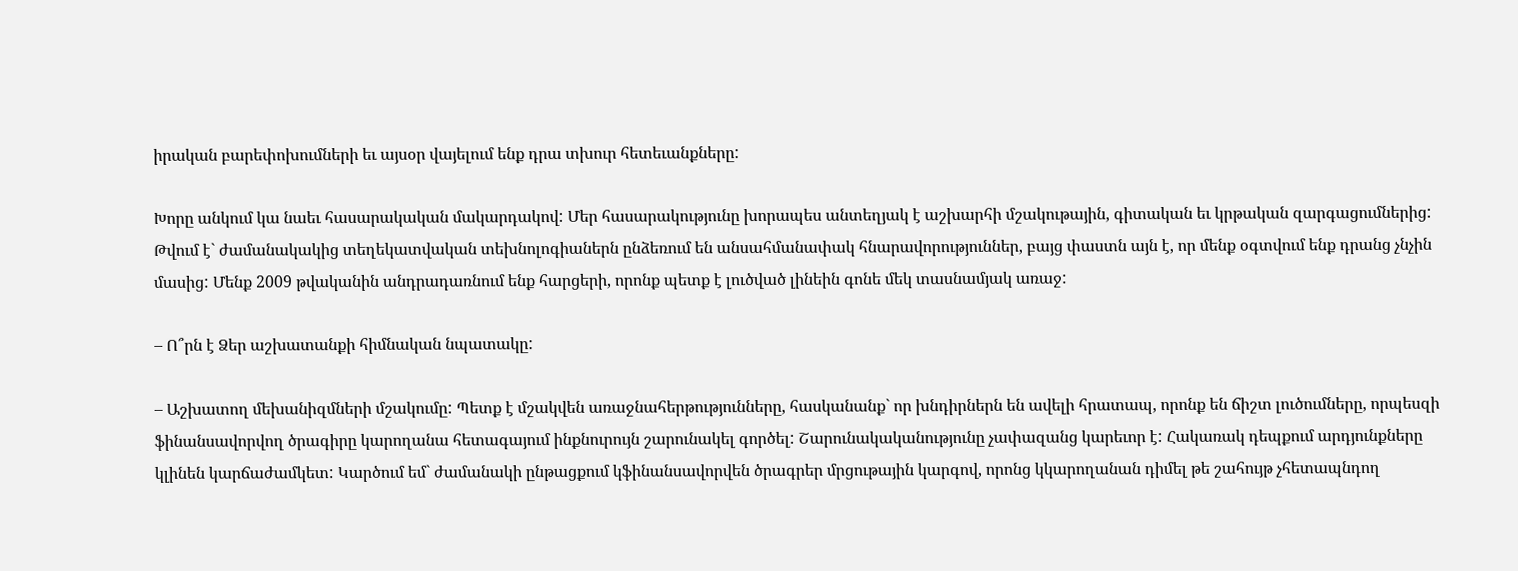իրական բարեփոխումների եւ այսօր վայելում ենք դրա տխուր հետեւանքները:

Խորը անկում կա նաեւ հասարակական մակարդակով: Մեր հասարակությունը խորապես անտեղյակ է աշխարհի մշակութային, գիտական եւ կրթական զարգացումներից: Թվում է` ժամանակակից տեղեկատվական տեխնոլոգիաներն ընձեռում են անսահմանափակ հնարավորություններ, բայց փաստն այն է, որ մենք օգտվում ենք դրանց չնչին մասից: Մենք 2009 թվականին անդրադառնում ենք հարցերի, որոնք պետք է լուծված լինեին գոնե մեկ տասնամյակ առաջ:

– Ո՞րն է Ձեր աշխատանքի հիմնական նպատակը:

– Աշխատող մեխանիզմների մշակումը: Պետք է մշակվեն առաջնահերթությունները, հասկանանք` որ խնդիրներն են ավելի հրատապ, որոնք են ճիշտ լուծումները, որպեսզի ֆինանսավորվող ծրագիրը կարողանա հետագայում ինքնուրույն շարունակել գործել: Շարունակականությունը չափազանց կարեւոր է: Հակառակ դեպքում արդյունքները կլինեն կարճաժամկետ: Կարծում եմ` ժամանակի ընթացքում կֆինանսավորվեն ծրագրեր մրցութային կարգով, որոնց կկարողանան դիմել թե շահույթ չհետապնդող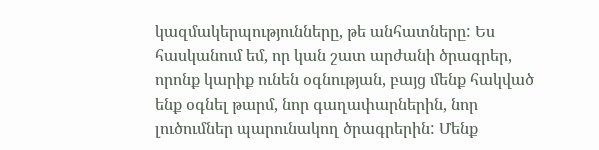կազմակերպությունները, թե անհատները: Ես հասկանում եմ, որ կան շատ արժանի ծրագրեր, որոնք կարիք ունեն օգնության, բայց մենք հակված ենք օգնել թարմ, նոր գաղափարներին, նոր լուծումներ պարունակող ծրագրերին: Մենք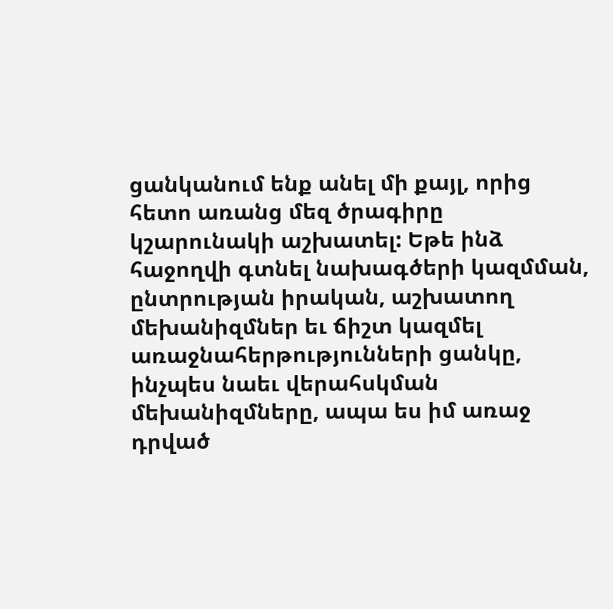ցանկանում ենք անել մի քայլ, որից հետո առանց մեզ ծրագիրը կշարունակի աշխատել: Եթե ինձ հաջողվի գտնել նախագծերի կազմման, ընտրության իրական, աշխատող մեխանիզմներ եւ ճիշտ կազմել առաջնահերթությունների ցանկը, ինչպես նաեւ վերահսկման մեխանիզմները, ապա ես իմ առաջ դրված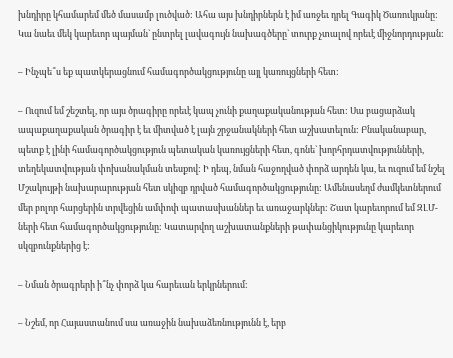խնդիրը կհամարեմ մեծ մասամբ լուծված: Ահա այս խնդիրներն է իմ առջեւ դրել Գագիկ Ծառուկյանը: Կա նաեւ մեկ կարեւոր պայման` ընտրել լավագույն նախագծերը` տուրք չտալով որեւէ միջնորդության:

– Ինչպե՞ս եք պատկերացնում համագործակցությունը այլ կառույցների հետ:

– Ուզում եմ շեշտել, որ այս ծրագիրը որեւէ կապ չունի քաղաքականության հետ: Սա բացարձակ ապաքաղաքական ծրագիր է եւ միտված է լայն շրջանակների հետ աշխատելուն: Բնականաբար, պետք է լինի համագործակցություն պետական կառույցների հետ, գոնե` խորհրդատվությունների, տեղեկատվության փոխանակման տեսքով: Ի դեպ, նման հաջողված փորձ արդեն կա, եւ ուզում եմ նշել Մշակույթի նախարարության հետ սկիզբ դրված համագործակցությունը: Ամենասեղմ ժամկետներում մեր բոլոր հարցերին տրվեցին ամփոփ պատասխաններ եւ առաջարկներ: Շատ կարեւորում եմ ԶԼՄ-ների հետ համագործակցությունը: Կատարվող աշխատանքների թափանցիկությունը կարեւոր սկզբունքներից է:

– Նման ծրագրերի ի՞նչ փորձ կա հարեւան երկրներում:

– Նշեմ, որ Հայաստանում սա առաջին նախաձեռնությունն է, երբ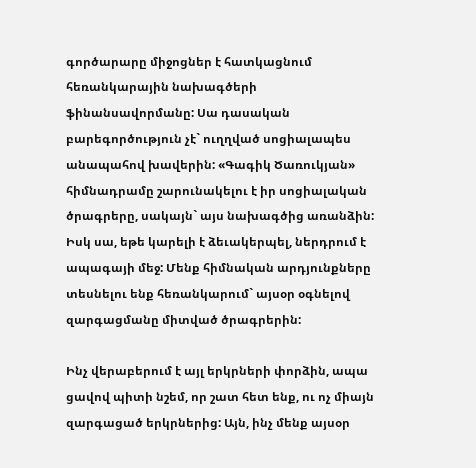գործարարը միջոցներ է հատկացնում հեռանկարային նախագծերի ֆինանսավորմանը: Սա դասական բարեգործություն չէ` ուղղված սոցիալապես անապահով խավերին: «Գագիկ Ծառուկյան» հիմնադրամը շարունակելու է իր սոցիալական ծրագրերը, սակայն` այս նախագծից առանձին: Իսկ սա, եթե կարելի է ձեւակերպել, ներդրում է ապագայի մեջ: Մենք հիմնական արդյունքները տեսնելու ենք հեռանկարում` այսօր օգնելով զարգացմանը միտված ծրագրերին:

Ինչ վերաբերում է այլ երկրների փորձին, ապա ցավով պիտի նշեմ, որ շատ հետ ենք, ու ոչ միայն զարգացած երկրներից: Այն, ինչ մենք այսօր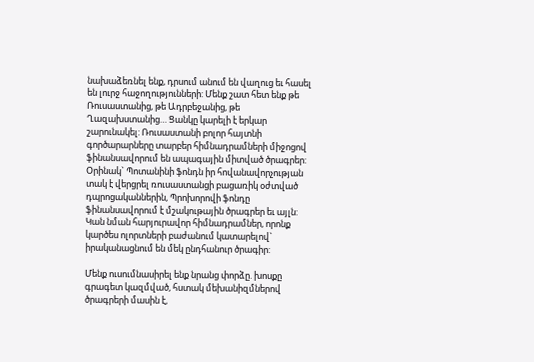նախաձեռնել ենք, դրսում անում են վաղուց եւ հասել են լուրջ հաջողությունների: Մենք շատ հետ ենք թե Ռուսաստանից, թե Ադրբեջանից, թե Ղազախստանից… Ցանկը կարելի է երկար շարունակել: Ռուսաստանի բոլոր հայտնի գործարարները տարբեր հիմնադրամների միջոցով ֆինանսավորում են ապագային միտված ծրագրեր: Օրինակ` Պոտանինի ֆոնդն իր հովանավորչության տակ է վերցրել ռուսաստանցի բացառիկ օժտված դպրոցականներին, Պրոխորովի ֆոնդը ֆինանսավորում է մշակութային ծրագրեր եւ այլն: Կան նման հարյուրավոր հիմնադրամներ, որոնք կարծես ոլորտների բաժանում կատարելով` իրականացնում են մեկ ընդհանուր ծրագիր:

Մենք ուսումնասիրել ենք նրանց փորձը. խոսքը գրագետ կազմված, հստակ մեխանիզմներով ծրագրերի մասին է,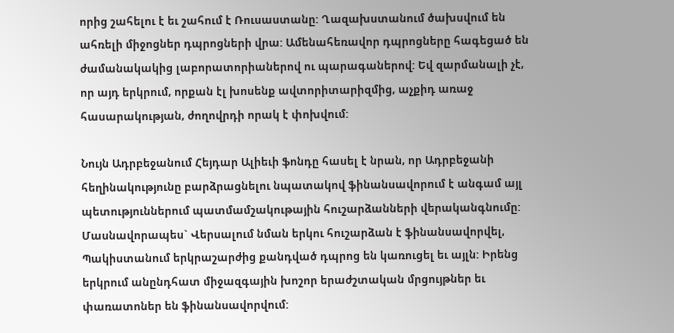որից շահելու է եւ շահում է Ռուսաստանը: Ղազախստանում ծախսվում են ահռելի միջոցներ դպրոցների վրա: Ամենահեռավոր դպրոցները հագեցած են ժամանակակից լաբորատորիաներով ու պարագաներով: Եվ զարմանալի չէ, որ այդ երկրում, որքան էլ խոսենք ավտորիտարիզմից, աչքիդ առաջ հասարակության, ժողովրդի որակ է փոխվում:

Նույն Ադրբեջանում Հեյդար Ալիեւի ֆոնդը հասել է նրան, որ Ադրբեջանի հեղինակությունը բարձրացնելու նպատակով ֆինանսավորում է անգամ այլ պետություններում պատմամշակութային հուշարձանների վերականգնումը: Մասնավորապես` Վերսալում նման երկու հուշարձան է ֆինանսավորվել, Պակիստանում երկրաշարժից քանդված դպրոց են կառուցել եւ այլն: Իրենց երկրում անընդհատ միջազգային խոշոր երաժշտական մրցույթներ եւ փառատոներ են ֆինանսավորվում: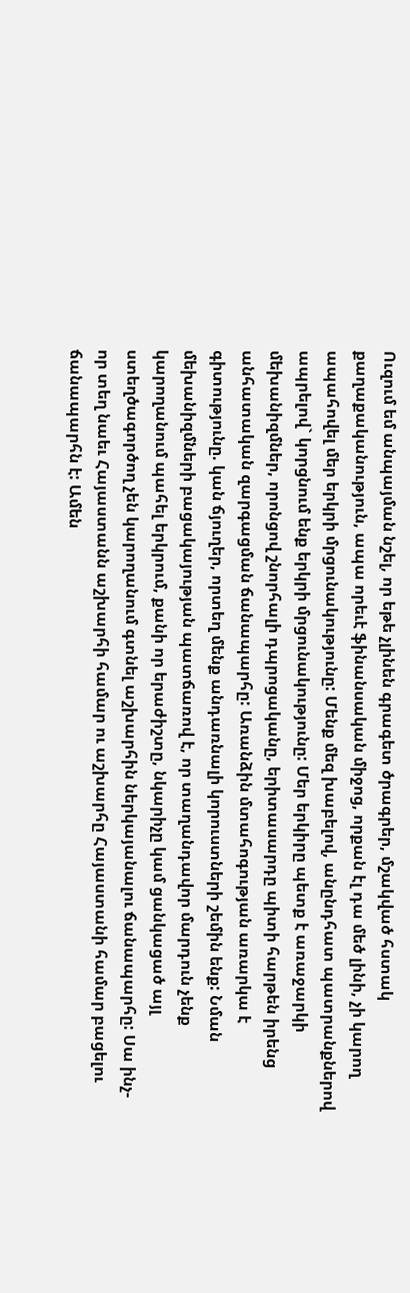Ուզում եմ անպայման նշել, որ եթե չլինեն գրագետ ծրագրեր, մշակված հստակ քաղաքականություն, ապա որեւէ ֆինանսական միջոց, որքան էլ դա մեծ լինի, չի կարող ապահովել մեր երկրի մրցունակությունը: Մենք մեզ խաբելով, անընդհատ պատրանքներով ապրելով` կորցնում ենք երկրի մրցունակությունը: Մեր երկիրը պետք է առաջարկի մեխանիզմներ, որոնցով շնորհալի դպրոցականը, երիտասարդը պիտի հարթեն իրենց անհատական զարգացման ճանապարհը: Առանձին մտահոգության առարկա է գիտությունը. կան ճյուղեր, որտեղ մենք անդառնալի կորուստների շեմին ենք: Նման մեխանիզմների բացակայության պատճառով է, որ տաղանդավոր մարդուն չենք կարողանում պահել երկրում, քանի որ երաժիշտը, նկարիչը կամ ցանկացած այլ ստեղծագործող չեն կարողանում գտնել աշխարհին ներկայանալու ճանապարհը: Սա ինչ-որ տեղ նաեւ Հայաստանն աշխարհի համար ու աշխարհը Հայաստանի համար բացելու ճանապարհն է: Ամեն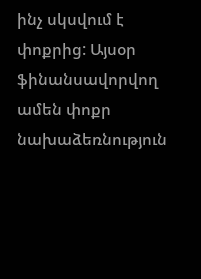ինչ սկսվում է փոքրից: Այսօր ֆինանսավորվող ամեն փոքր նախաձեռնություն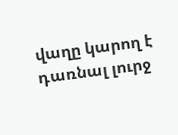վաղը կարող է դառնալ լուրջ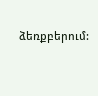ձեռքբերում: